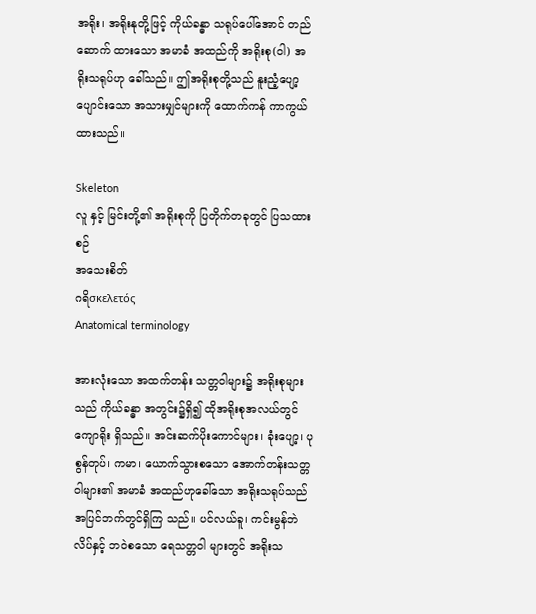အရိုး၊ အရိုးနုတို့ဖြင့် ကိုယ်ခန္ဓာ သရုပ်ပေါ်အောင် တည်ဆောက် ထားသော အမာခံ အထည်ကို အရိုးစု(ဝါ) အရိုးသရုပ်ဟု ခေါ်သည်။ ဤအရိုးစုတို့သည် နူးညံ့ပျော့ ပျောင်းသော အသားမျှင်များကို ထောက်ကန် ကာကွယ်ထားသည်။

Skeleton
လူ နှင့် မြင်းတို့၏ အရိုးစုကို ပြတိုက်တခုတွင် ပြသထားစဉ်
အသေးစိတ်
ဂရိσκελετός
Anatomical terminology

အားလုံးသော အထက်တန်း သတ္တဝါများ၌ အရိုးစုများ သည် ကိုယ်ခန္ဓာ အတွင်း၌ရှိ၍ ထိုအရိုးစုအလယ်တွင် ကျောရိုး ရှိသည်။ အင်းဆက်ပိုးကောင်များ၊ ခုံးပျော့၊ ပုစွန်တုပ်၊ ကမာ၊ ယောက်သွားစသော အောက်တန်းသတ္တဝါများ၏ အမာခံ အထည်ဟုခေါ်သော အရိုးသရုပ်သည် အပြင်ဘက်တွင်ရှိကြ သည်။ ပင်လယ်ခူ၊ ကင်းမွန်ဘဲလိပ်နှင့် ဘဝဲစသော ရေသတ္တဝါ များတွင် အရိုးသ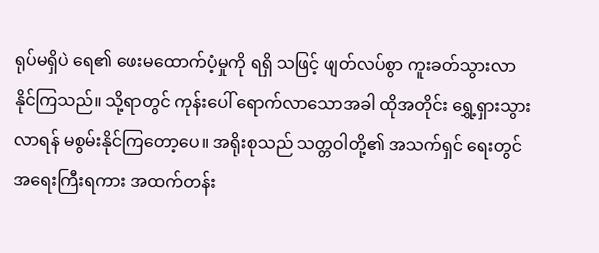ရုပ်မရှိပဲ ရေ၏ ဖေးမထောက်ပံ့မှုကို ရရှိ သဖြင့် ဖျတ်လပ်စွာ ကူးခတ်သွားလာနိုင်ကြသည်။ သို့ရာတွင် ကုန်းပေါ် ရောက်လာသောအခါ ထိုအတိုင်း ရွှေ့ရှားသွားလာရန် မစွမ်းနိုင်ကြတော့ပေ။ အရိုးစုသည် သတ္တဝါတို့၏ အသက်ရှင် ရေးတွင် အရေးကြီးရကား အထက်တန်း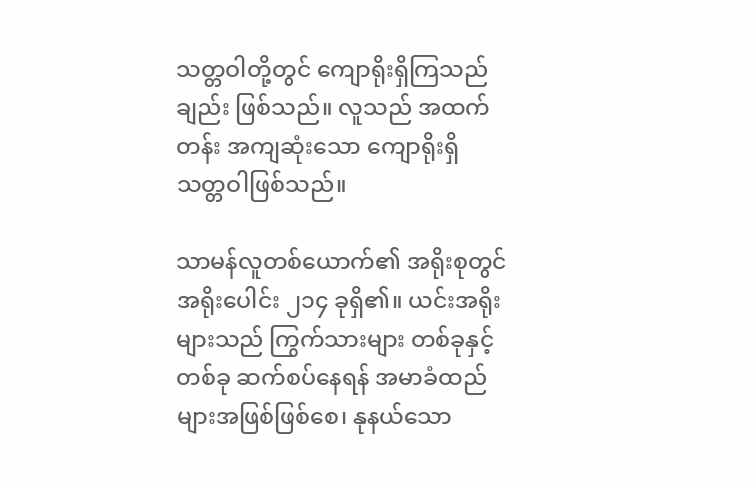သတ္တဝါတို့တွင် ကျောရိုးရှိကြသည်ချည်း ဖြစ်သည်။ လူသည် အထက်တန်း အကျဆုံးသော ကျောရိုးရှိ သတ္တဝါဖြစ်သည်။

သာမန်လူတစ်ယောက်၏ အရိုးစုတွင် အရိုးပေါင်း ၂၁၄ ခုရှိ၏။ ယင်းအရိုးများသည် ကြွက်သားများ တစ်ခုနှင့်တစ်ခု ဆက်စပ်နေရန် အမာခံထည်များအဖြစ်ဖြစ်စေ၊ နုနယ်သော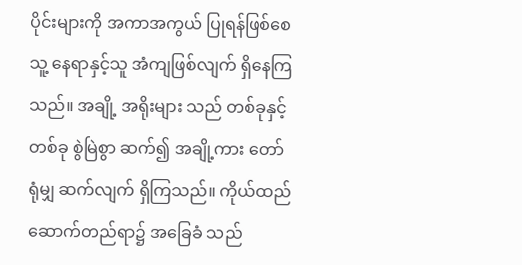ပိုင်းများကို အကာအကွယ် ပြုရန်ဖြစ်စေ သူ့ နေရာနှင့်သူ အံကျဖြစ်လျက် ရှိနေကြသည်။ အချို့ အရိုးများ သည် တစ်ခုနှင့်တစ်ခု စွဲမြဲစွာ ဆက်၍ အချို့ကား တော်ရုံမျှ ဆက်လျက် ရှိကြသည်။ ကိုယ်ထည် ဆောက်တည်ရာ၌ အခြေခံ သည်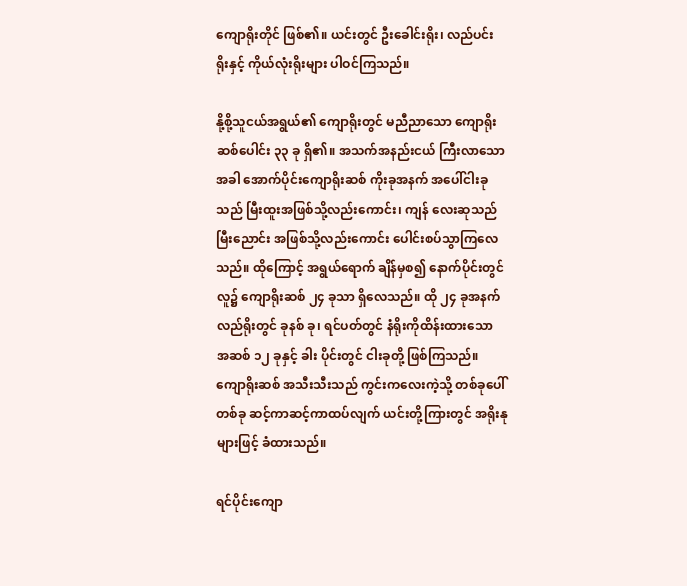ကျောရိုးတိုင် ဖြစ်၏။ ယင်းတွင် ဦးခေါင်းရိုး၊ လည်ပင်း ရိုးနှင့် ကိုယ်လုံးရိုးများ ပါဝင်ကြသည်။

နို့စို့သူငယ်အရွယ်၏ ကျောရိုးတွင် မညီညာသော ကျောရိုး ဆစ်ပေါင်း ၃၃ ခု ရှိ၏။ အသက်အနည်းငယ် ကြီးလာသော အခါ အောက်ပိုင်းကျောရိုးဆစ် ကိုးခုအနက် အပေါ်ငါးခုသည် မြီးထူးအဖြစ်သို့လည်းကောင်း၊ ကျန် လေးဆုသည် မြီးညောင်း အဖြစ်သို့လည်းကောင်း ပေါင်းစပ်သွာကြလေသည်။ ထိုကြောင့် အရွယ်ရောက် ချိန်မှစ၍ နောက်ပိုင်းတွင် လူ၌ ကျောရိုးဆစ် ၂၄ ခုသာ ရှိလေသည်။ ထို ၂၄ ခုအနက် လည်ရိုးတွင် ခုနစ် ခု၊ ရင်ပတ်တွင် နံရိုးကိုထိန်းထားသော အဆစ် ၁၂ ခုနှင့် ခါး ပိုင်းတွင် ငါးခုတို့ ဖြစ်ကြသည်။ ကျောရိုးဆစ် အသီးသီးသည် ကွင်းကလေးကဲ့သို့ တစ်ခုပေါ်တစ်ခု ဆင့်ကာဆင့်ကာထပ်လျက် ယင်းတို့ကြားတွင် အရိုးနုများဖြင့် ခံထားသည်။

ရင်ပိုင်းကျော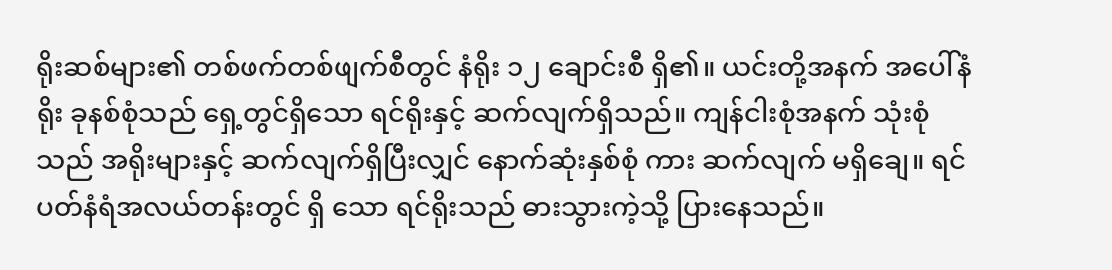ရိုးဆစ်များ၏ တစ်ဖက်တစ်ဖျက်စီတွင် နံရိုး ၁၂ ချောင်းစီ ရှိ၏။ ယင်းတို့အနက် အပေါ်နံရိုး ခုနစ်စုံသည် ရှေ့တွင်ရှိသော ရင်ရိုးနှင့် ဆက်လျက်ရှိသည်။ ကျန်ငါးစုံအနက် သုံးစုံသည် အရိုးများနှင့် ဆက်လျက်ရှိပြီးလျှင် နောက်ဆုံးနှစ်စုံ ကား ဆက်လျက် မရှိချေ။ ရင်ပတ်နံရံအလယ်တန်းတွင် ရှိ သော ရင်ရိုးသည် ဓားသွားကဲ့သို့ ပြားနေသည်။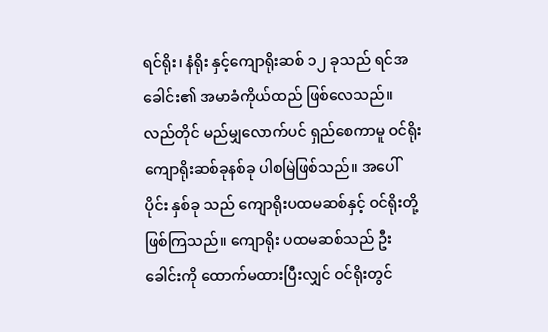ရင်ရိုး၊ နံရိုး နှင့်ကျောရိုးဆစ် ၁၂ ခုသည် ရင်အခေါင်း၏ အမာခံကိုယ်ထည် ဖြစ်လေသည်။ လည်တိုင် မည်မျှလောက်ပင် ရှည်စေကာမူ ဝင်ရိုးကျောရိုးဆစ်ခုနစ်ခု ပါစမြဲဖြစ်သည်။ အပေါ်ပိုင်း နှစ်ခု သည် ကျောရိုးပထမဆစ်နှင့် ဝင်ရိုးတို့ ဖြစ်ကြသည်။ ကျောရိုး ပထမဆစ်သည် ဦးခေါင်းကို ထောက်မထားပြီးလျှင် ဝင်ရိုးတွင်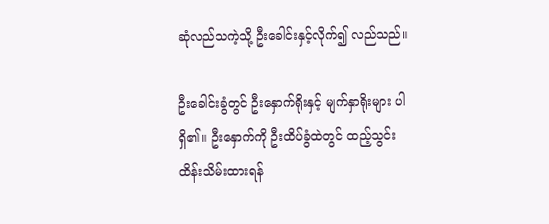ဆုံလည်သကဲ့သို့ ဦးခေါင်းနှင့်လိုက်၍ လည်သည်။

ဦးခေါင်းခွံတွင် ဦးနှောက်ရိုးနှင့် မျက်နှာရိုးများ ပါရှိ၏။ ဦးနှောက်ကို ဦးထိပ်ခွံထဲတွင် ထည့်သွင်း ထိန်းသိမ်းထားရန်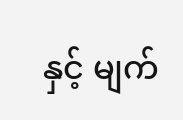နှင့် မျက်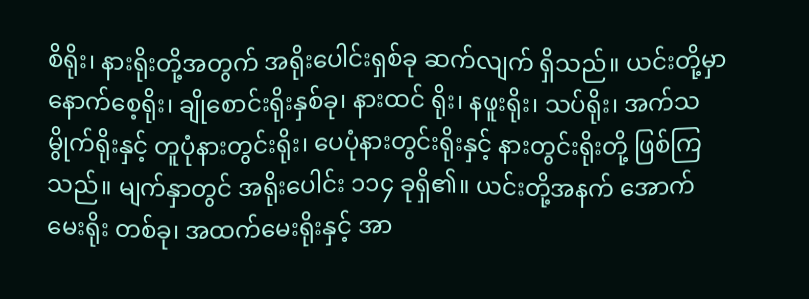စိရိုး၊ နားရိုးတို့အတွက် အရိုးပေါင်းရှစ်ခု ဆက်လျက် ရှိသည်။ ယင်းတို့မှာ နောက်စေ့ရိုး၊ ချိုစောင်းရိုးနှစ်ခု၊ နားထင် ရိုး၊ နဖူးရိုး၊ သပ်ရိုး၊ အက်သမွိုက်ရိုးနှင့် တူပုံနားတွင်းရိုး၊ ပေပုံနားတွင်းရိုးနှင့် နားတွင်းရိုးတို့ ဖြစ်ကြသည်။ မျက်နှာတွင် အရိုးပေါင်း ၁၁၄ ခုရှိ၏။ ယင်းတို့အနက် အောက်မေးရိုး တစ်ခု၊ အထက်မေးရိုးနှင့် အာ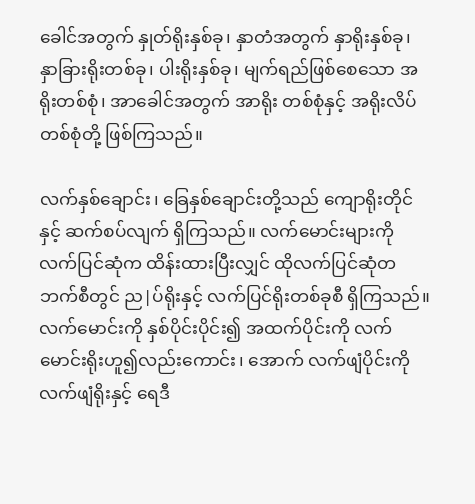ခေါင်အတွက် နှုတ်ရိုးနှစ်ခု၊ နှာတံအတွက် နှာရိုးနှစ်ခု၊ နှာခြားရိုးတစ်ခု၊ ပါးရိုးနှစ်ခု၊ မျက်ရည်ဖြစ်စေသော အရိုးတစ်စုံ၊ အာခေါင်အတွက် အာရိုး တစ်စုံနှင့် အရိုးလိပ်တစ်စုံတို့ ဖြစ်ကြသည်။

လက်နှစ်ချောင်း၊ ခြေနှစ်ချောင်းတို့သည် ကျောရိုးတိုင်နှင့် ဆက်စပ်လျက် ရှိကြသည်။ လက်မောင်းများကို လက်ပြင်ဆုံက ထိန်းထားပြီးလျှင် ထိုလက်ပြင်ဆုံတဘက်စီတွင် ည|ပ်ရိုးနှင့် လက်ပြင်ရိုးတစ်ခုစီ ရှိကြသည်။ လက်မောင်းကို နှစ်ပိုင်းပိုင်း၍ အထက်ပိုင်းကို လက်မောင်းရိုးဟူ၍လည်းကောင်း၊ အောက် လက်ဖျံပိုင်းကို လက်ဖျံရိုးနှင့် ရေဒီ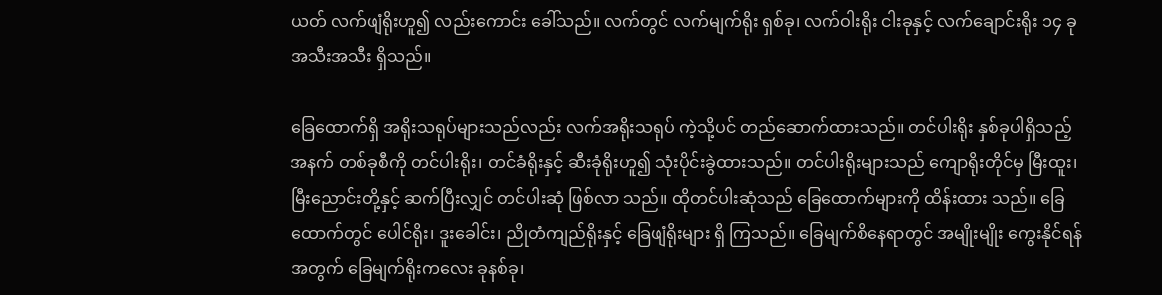ယတ် လက်ဖျံရိုးဟူ၍ လည်းကောင်း ခေါ်သည်။ လက်တွင် လက်မျက်ရိုး ရှစ်ခု၊ လက်ဝါးရိုး ငါးခုနှင့် လက်ချောင်းရိုး ၁၄ ခု အသီးအသီး ရှိသည်။

ခြေထောက်ရှိ အရိုးသရုပ်များသည်လည်း လက်အရိုးသရုပ် ကဲ့သို့ပင် တည်ဆောက်ထားသည်။ တင်ပါးရိုး နှစ်ခုပါရှိသည့် အနက် တစ်ခုစီကို တင်ပါးရိုး၊ တင်ခံရိုးနှင့် ဆီးခုံရိုးဟူ၍ သုံးပိုင်းခွဲထားသည်။ တင်ပါးရိုးများသည် ကျောရိုးတိုင်မှ မြီးထူး၊ မြီးညောင်းတို့နှင့် ဆက်ပြီးလျှင် တင်ပါးဆုံ ဖြစ်လာ သည်။ ထိုတင်ပါးဆုံသည် ခြေထောက်များကို ထိန်းထား သည်။ ခြေထောက်တွင် ပေါင်ရိုး၊ ဒူးခေါင်း၊ ညိုတံကျည်ရိုးနှင့် ခြေဖျံရိုးများ ရှိ ကြသည်။ ခြေမျက်စိနေရာတွင် အမျိုးမျိုး ကွေးနိုင်ရန်အတွက် ခြေမျက်ရိုးကလေး ခုနစ်ခု၊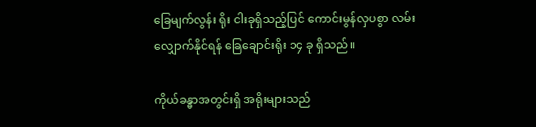ခြေမျက်လွန်း ရိုး ငါးခုရှိသည့်ပြင် ကောင်းမွန်လှပစွာ လမ်းလျှောက်နိုင်ရန် ခြေချောင်းရိုး ၁၄ ခု ရှိသည်။

ကိုယ်ခန္ဓာအတွင်းရှိ အရိုးများသည်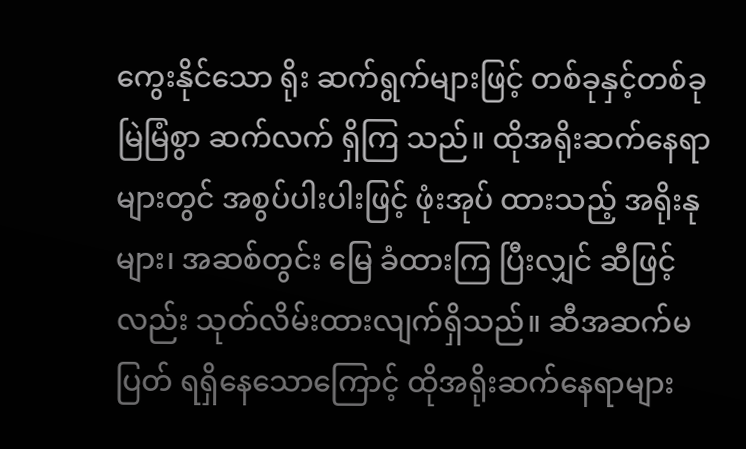ကွေးနိုင်သော ရိုး ဆက်ရွက်များဖြင့် တစ်ခုနှင့်တစ်ခု မြဲမြံစွာ ဆက်လက် ရှိကြ သည်။ ထိုအရိုးဆက်နေရာများတွင် အစွပ်ပါးပါးဖြင့် ဖုံးအုပ် ထားသည့် အရိုးနုများ၊ အဆစ်တွင်း မြေ ခံထားကြ ပြီးလျှင် ဆီဖြင့်လည်း သုတ်လိမ်းထားလျက်ရှိသည်။ ဆီအဆက်မပြတ် ရရှိနေသောကြောင့် ထိုအရိုးဆက်နေရာများ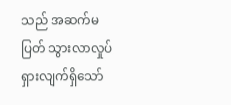သည် အဆက်မပြတ် သွားလာလှုပ်ရှားလျက်ရှိသော်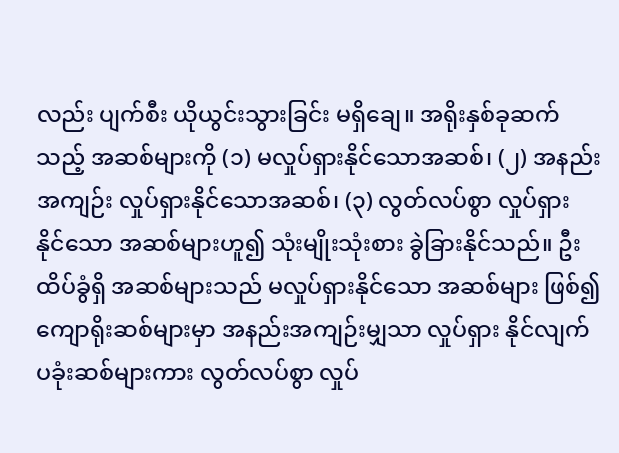လည်း ပျက်စီး ယိုယွင်းသွားခြင်း မရှိချေ။ အရိုးနှစ်ခုဆက်သည့် အဆစ်များကို (၁) မလှုပ်ရှားနိုင်သောအဆစ်၊ (၂) အနည်း အကျဉ်း လှုပ်ရှားနိုင်သောအဆစ်၊ (၃) လွတ်လပ်စွာ လှုပ်ရှား နိုင်သော အဆစ်များဟူ၍ သုံးမျိုးသုံးစား ခွဲခြားနိုင်သည်။ ဦးထိပ်ခွံရှိ အဆစ်များသည် မလှုပ်ရှားနိုင်သော အဆစ်များ ဖြစ်၍ ကျောရိုးဆစ်များမှာ အနည်းအကျဉ်းမျှသာ လှုပ်ရှား နိုင်လျက် ပခုံးဆစ်များကား လွတ်လပ်စွာ လှုပ်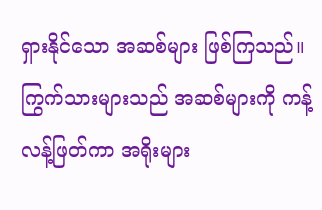ရှားနိုင်သော အဆစ်များ ဖြစ်ကြသည်။ ကြွက်သားများသည် အဆစ်များကို ကန့်လန့်ဖြတ်ကာ အရိုးများ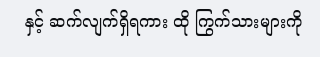နှင့် ဆက်လျက်ရှိရကား ထို ကြွက်သားများကို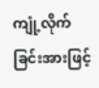ကျုံ့လိုက်ခြင်းအားဖြင့်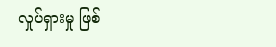လှုပ်ရှားမှု ဖြစ်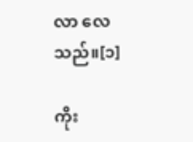လာ လေသည်။[၁]

ကိုး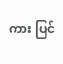ကား ပြင်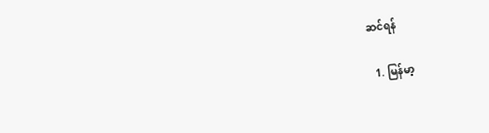ဆင်ရန်

  1. မြန်မာ့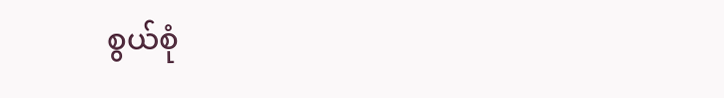စွယ်စုံ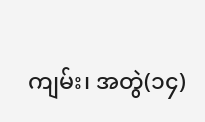ကျမ်း၊ အတွဲ(၁၄)